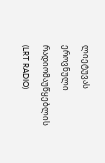ლიეტუვას ეროვნული რადიომაუწყებლის (LRT RADIO)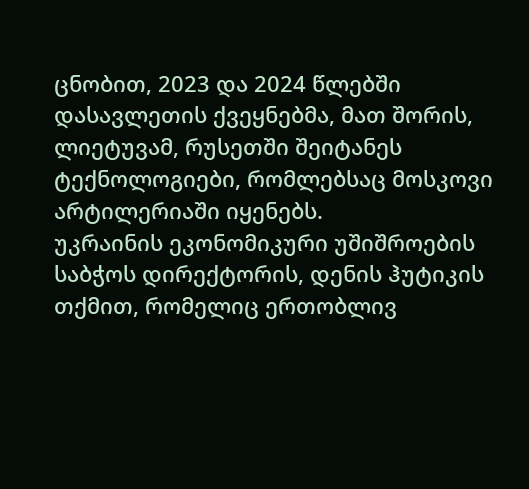ცნობით, 2023 და 2024 წლებში დასავლეთის ქვეყნებმა, მათ შორის, ლიეტუვამ, რუსეთში შეიტანეს ტექნოლოგიები, რომლებსაც მოსკოვი არტილერიაში იყენებს.
უკრაინის ეკონომიკური უშიშროების საბჭოს დირექტორის, დენის ჰუტიკის თქმით, რომელიც ერთობლივ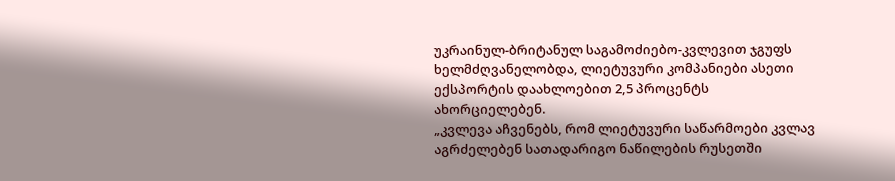უკრაინულ-ბრიტანულ საგამოძიებო-კვლევით ჯგუფს ხელმძღვანელობდა, ლიეტუვური კომპანიები ასეთი ექსპორტის დაახლოებით 2,5 პროცენტს ახორციელებენ.
„კვლევა აჩვენებს, რომ ლიეტუვური საწარმოები კვლავ აგრძელებენ სათადარიგო ნაწილების რუსეთში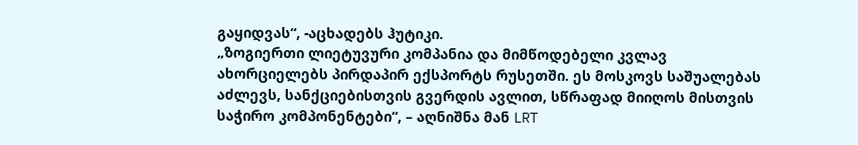გაყიდვას“, -აცხადებს ჰუტიკი.
„ზოგიერთი ლიეტუვური კომპანია და მიმწოდებელი კვლავ ახორციელებს პირდაპირ ექსპორტს რუსეთში. ეს მოსკოვს საშუალებას აძლევს, სანქციებისთვის გვერდის ავლით, სწრაფად მიიღოს მისთვის საჭირო კომპონენტები“, – აღნიშნა მან LRT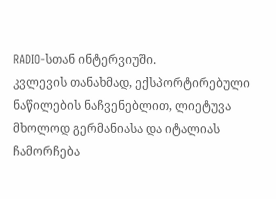RADIO-სთან ინტერვიუში.
კვლევის თანახმად, ექსპორტირებული ნაწილების ნაჩვენებლით, ლიეტუვა მხოლოდ გერმანიასა და იტალიას ჩამორჩება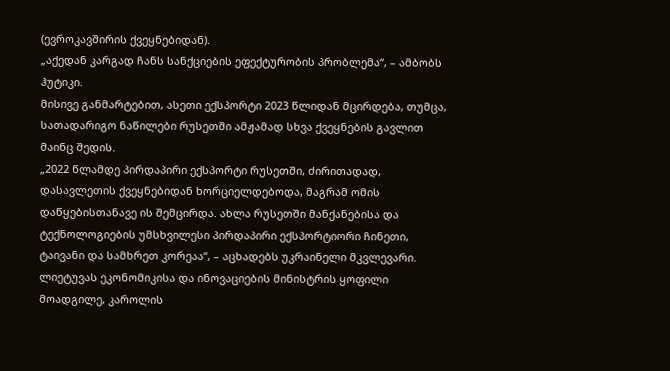(ევროკავშირის ქვეყნებიდან).
„აქედან კარგად ჩანს სანქციების ეფექტურობის პრობლემა“, – ამბობს ჰუტიკი.
მისივე განმარტებით, ასეთი ექსპორტი 2023 წლიდან მცირდება, თუმცა, სათადარიგო ნაწილები რუსეთში ამჟამად სხვა ქვეყნების გავლით მაინც შედის.
„2022 წლამდე პირდაპირი ექსპორტი რუსეთში, ძირითადად, დასავლეთის ქვეყნებიდან ხორციელდებოდა, მაგრამ ომის დაწყებისთანავე ის შემცირდა. ახლა რუსეთში მანქანებისა და ტექნოლოგიების უმსხვილესი პირდაპირი ექსპორტიორი ჩინეთი, ტაივანი და სამხრეთ კორეაა“, – აცხადებს უკრაინელი მკვლევარი.
ლიეტუვას ეკონომიკისა და ინოვაციების მინისტრის ყოფილი მოადგილე, კაროლის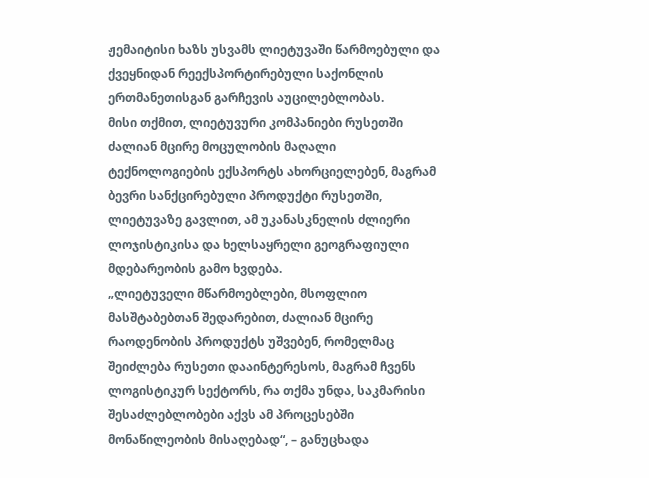ჟემაიტისი ხაზს უსვამს ლიეტუვაში წარმოებული და ქვეყნიდან რეექსპორტირებული საქონლის ერთმანეთისგან გარჩევის აუცილებლობას.
მისი თქმით, ლიეტუვური კომპანიები რუსეთში ძალიან მცირე მოცულობის მაღალი ტექნოლოგიების ექსპორტს ახორციელებენ, მაგრამ ბევრი სანქცირებული პროდუქტი რუსეთში, ლიეტუვაზე გავლით, ამ უკანასკნელის ძლიერი ლოჯისტიკისა და ხელსაყრელი გეოგრაფიული მდებარეობის გამო ხვდება.
„ლიეტუველი მწარმოებლები, მსოფლიო მასშტაბებთან შედარებით, ძალიან მცირე რაოდენობის პროდუქტს უშვებენ, რომელმაც შეიძლება რუსეთი დააინტერესოს, მაგრამ ჩვენს ლოგისტიკურ სექტორს, რა თქმა უნდა, საკმარისი შესაძლებლობები აქვს ამ პროცესებში მონაწილეობის მისაღებად“, – განუცხადა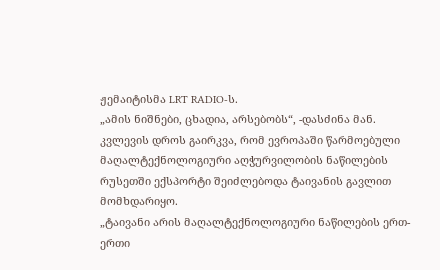ჟემაიტისმა LRT RADIO-ს.
„ამის ნიშნები, ცხადია, არსებობს“, -დასძინა მან.
კვლევის დროს გაირკვა, რომ ევროპაში წარმოებული მაღალტექნოლოგიური აღჭურვილობის ნაწილების რუსეთში ექსპორტი შეიძლებოდა ტაივანის გავლით მომხდარიყო.
„ტაივანი არის მაღალტექნოლოგიური ნაწილების ერთ-ერთი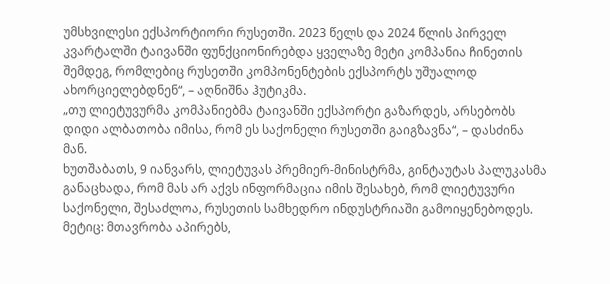უმსხვილესი ექსპორტიორი რუსეთში. 2023 წელს და 2024 წლის პირველ კვარტალში ტაივანში ფუნქციონირებდა ყველაზე მეტი კომპანია ჩინეთის შემდეგ, რომლებიც რუსეთში კომპონენტების ექსპორტს უშუალოდ ახორციელებდნენ“, – აღნიშნა ჰუტიკმა.
„თუ ლიეტუვურმა კომპანიებმა ტაივანში ექსპორტი გაზარდეს, არსებობს დიდი ალბათობა იმისა, რომ ეს საქონელი რუსეთში გაიგზავნა“, – დასძინა მან.
ხუთშაბათს, 9 იანვარს, ლიეტუვას პრემიერ-მინისტრმა, გინტაუტას პალუკასმა განაცხადა, რომ მას არ აქვს ინფორმაცია იმის შესახებ, რომ ლიეტუვური საქონელი, შესაძლოა, რუსეთის სამხედრო ინდუსტრიაში გამოიყენებოდეს.
მეტიც: მთავრობა აპირებს,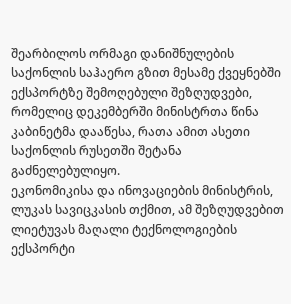შეარბილოს ორმაგი დანიშნულების საქონლის საჰაერო გზით მესამე ქვეყნებში ექსპორტზე შემოღებული შეზღუდვები, რომელიც დეკემბერში მინისტრთა წინა კაბინეტმა დააწესა, რათა ამით ასეთი საქონლის რუსეთში შეტანა გაძნელებულიყო.
ეკონომიკისა და ინოვაციების მინისტრის, ლუკას სავიცკასის თქმით, ამ შეზღუდვებით ლიეტუვას მაღალი ტექნოლოგიების ექსპორტი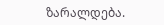ზარალდება.